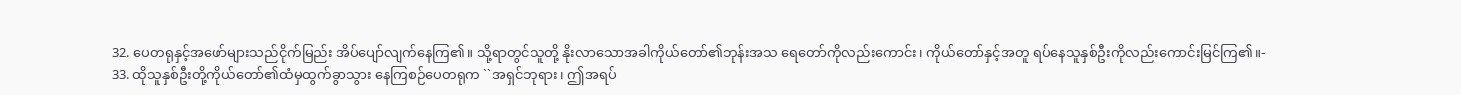32. ပေတရုနှင့်အဖော်များသည်ငိုက်မြည်း အိပ်ပျော်လျက်နေကြ၏။ သို့ရာတွင်သူတို့ နိုးလာသောအခါကိုယ်တော်၏ဘုန်းအသ ရေတော်ကိုလည်းကောင်း၊ ကိုယ်တော်နှင့်အတူ ရပ်နေသူနှစ်ဦးကိုလည်းကောင်းမြင်ကြ၏။-
33. ထိုသူနှစ်ဦးတို့ကိုယ်တော်၏ထံမှထွက်ခွာသွား နေကြစဉ်ပေတရုက ``အရှင်ဘုရား၊ ဤအရပ်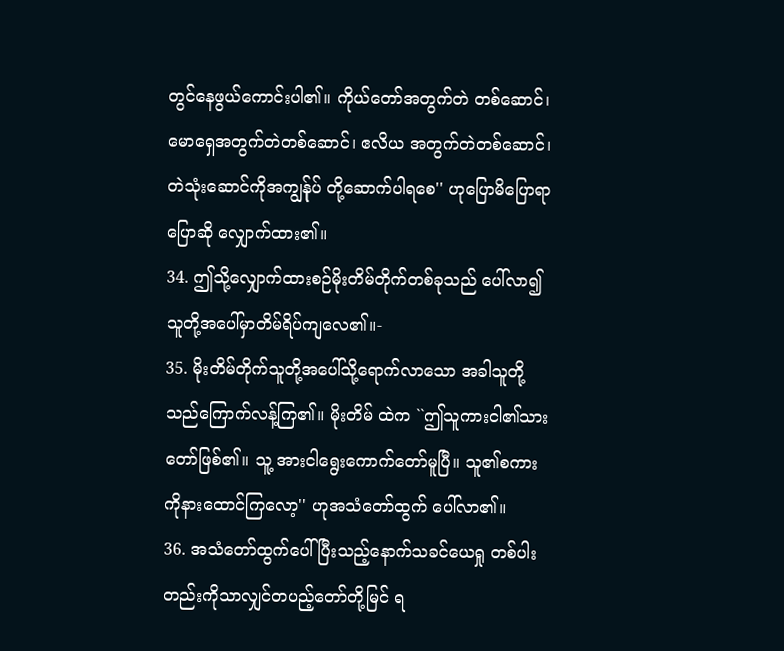တွင်နေဖွယ်ကောင်းပါ၏။ ကိုယ်တော်အတွက်တဲ တစ်ဆောင်၊ မောရှေအတွက်တဲတစ်ဆောင်၊ ဧလိယ အတွက်တဲတစ်ဆောင်၊ တဲသုံးဆောင်ကိုအကျွန်ုပ် တို့ဆောက်ပါရစေ'' ဟုပြောမိပြောရာပြောဆို လျှောက်ထား၏။
34. ဤသို့လျှောက်ထားစဉ်မိုးတိမ်တိုက်တစ်ခုသည် ပေါ်လာ၍သူတို့အပေါ်မှာတိမ်ရိပ်ကျလေ၏။-
35. မိုးတိမ်တိုက်သူတို့အပေါ်သို့ရောက်လာသော အခါသူတို့သည်ကြောက်လန့်ကြ၏။ မိုးတိမ် ထဲက ``ဤသူကားငါ၏သားတော်ဖြစ်၏။ သူ့ အားငါရွေးကောက်တော်မူပြီ။ သူ၏စကား ကိုနားထောင်ကြလော့'' ဟုအသံတော်ထွက် ပေါ်လာ၏။
36. အသံတော်ထွက်ပေါ်ပြီးသည့်နောက်သခင်ယေရှု တစ်ပါးတည်းကိုသာလျှင်တပည့်တော်တို့မြင် ရ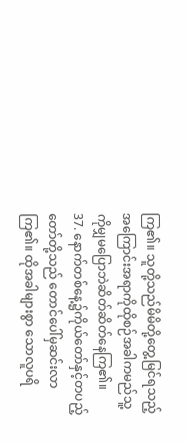ကြ၏။ သူတို့သည်မိမိတို့တွေ့မြင်ရသည့် အကြောင်းအရာကိုထိုစဉ်အခါကမည်သူ့ ကိုမျှမပြောဘဲဆိတ်ဆိတ်နေကြ၏။
37. နောက်တစ်နေ့၌ကိုယ်တော်နှင့်တပည့်တော်တို့သည် တောင်ပေါ်မှဆင်းလာကြ၏။ ထိုအခါများစွာ သောလူပရိ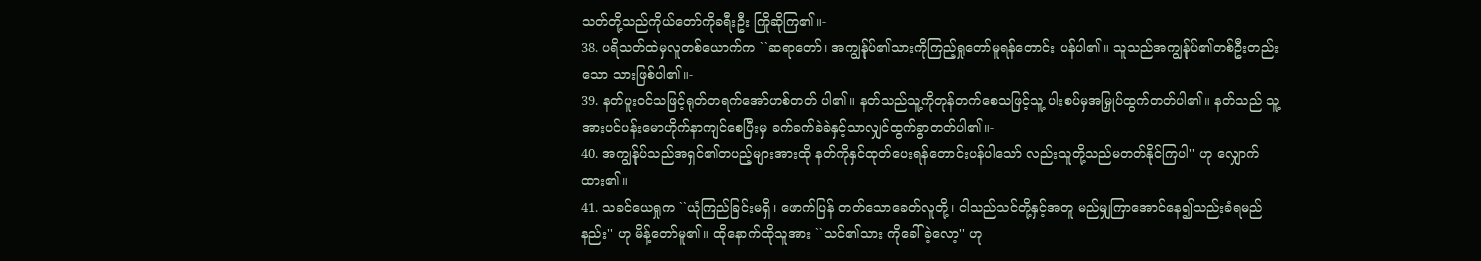သတ်တို့သည်ကိုယ်တော်ကိုခရီးဦး ကြိုဆိုကြ၏။-
38. ပရိသတ်ထဲမှလူတစ်ယောက်က ``ဆရာတော်၊ အကျွန်ုပ်၏သားကိုကြည့်ရှုတော်မူရန်တောင်း ပန်ပါ၏။ သူသည်အကျွန်ုပ်၏တစ်ဦးတည်းသော သားဖြစ်ပါ၏။-
39. နတ်ပူးဝင်သဖြင့်ရုတ်တရက်အော်ဟစ်တတ် ပါ၏။ နတ်သည်သူ့ကိုတုန်တက်စေသဖြင့်သူ့ ပါးစပ်မှအမြှုပ်ထွက်တတ်ပါ၏။ နတ်သည် သူ့အားပင်ပန်းမောဟိုက်နာကျင်စေပြီးမှ ခက်ခက်ခဲခဲနှင့်သာလျှင်ထွက်ခွာတတ်ပါ၏။-
40. အကျွန်ုပ်သည်အရှင်၏တပည့်များအားထို နတ်ကိုနှင်ထုတ်ပေးရန်တောင်းပန်ပါသော် လည်းသူတို့သည်မတတ်နိုင်ကြပါ'' ဟု လျှောက်ထား၏။
41. သခင်ယေရှုက ``ယုံကြည်ခြင်းမရှိ၊ ဖောက်ပြန် တတ်သောခေတ်လူတို့၊ ငါသည်သင်တို့နှင့်အတူ မည်မျှကြာအောင်နေ၍သည်းခံရမည်နည်း'' ဟု မိန့်တော်မူ၏။ ထိုနောက်ထိုသူအား ``သင်၏သား ကိုခေါ်ခဲ့လော့'' ဟု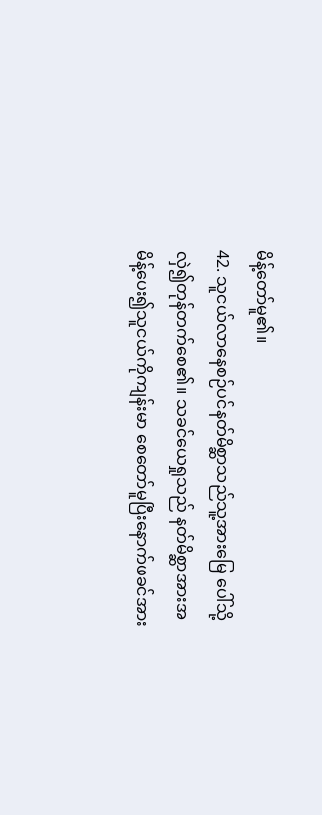မိန့်တော်မူ၏။
42. သူငယ်လာနေစဉ်ပင်နတ်မိစ္ဆာသည်သူ့အားမြေ ပေါ်သို့လှဲ၍တုန်တက်စေ၏။ သခင်ယေရှုသည် နတ်မိစ္ဆာအားအမိန့်ပေး၍သူငယ်ကိုကျန်းမာ စေတော်မူပြီးနောက်ဖခင်အား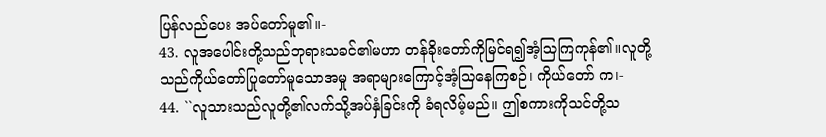ပြန်လည်ပေး အပ်တော်မူ၏။-
43. လူအပေါင်းတို့သည်ဘုရားသခင်၏မဟာ တန်ခိုးတော်ကိုမြင်ရ၍အံ့သြကြကုန်၏။လူတို့သည်ကိုယ်တော်ပြုတော်မူသောအမှု အရာများကြောင့်အံ့သြနေကြစဉ်၊ ကိုယ်တော် က၊-
44. ``လူသားသည်လူတို့၏လက်သို့အပ်နှံခြင်းကို ခံရလိမ့်မည်။ ဤစကားကိုသင်တို့သ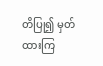တိပြု၍ မှတ်ထားကြ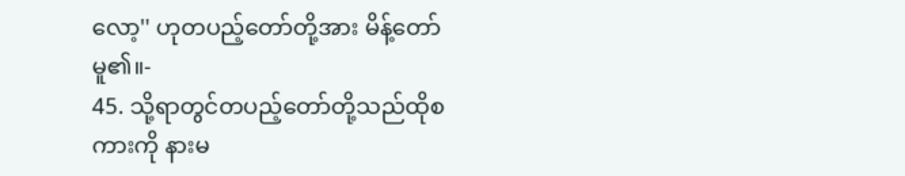လော့'' ဟုတပည့်တော်တို့အား မိန့်တော်မူ၏။-
45. သို့ရာတွင်တပည့်တော်တို့သည်ထိုစကားကို နားမ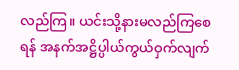လည်ကြ။ ယင်းသို့နားမလည်ကြစေရန် အနက်အဋ္ဌိပ္ပါယ်ကွယ်ဝှက်လျက်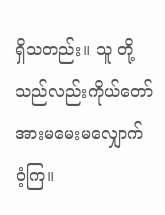ရှိသတည်း။ သူ တို့သည်လည်းကိုယ်တော်အားမမေးမလျှောက် ဝံ့ကြ။